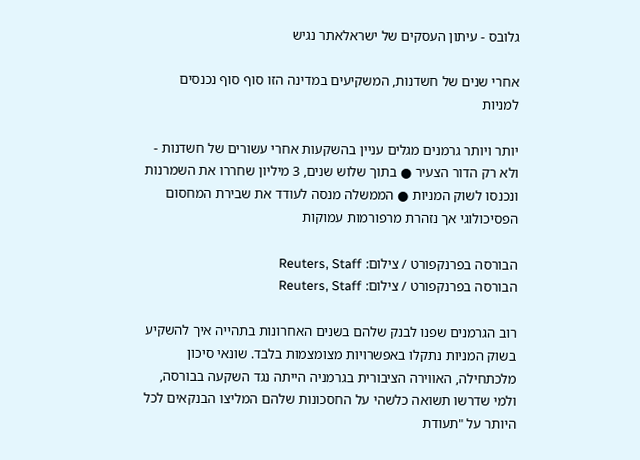גלובס - עיתון העסקים של ישראלאתר נגיש

אחרי שנים של חשדנות, המשקיעים במדינה הזו סוף סוף נכנסים למניות

יותר ויותר גרמנים מגלים עניין בהשקעות אחרי עשורים של חשדנות - ולא רק הדור הצעיר ● בתוך שלוש שנים, 3 מיליון שחררו את השמרנות ונכנסו לשוק המניות ● הממשלה מנסה לעודד את שבירת המחסום הפסיכולוגי אך נזהרת מרפורמות עמוקות

הבורסה בפרנקפורט / צילום: Reuters, Staff
הבורסה בפרנקפורט / צילום: Reuters, Staff

רוב הגרמנים שפנו לבנק שלהם בשנים האחרונות בתהייה איך להשקיע בשוק המניות נתקלו באפשרויות מצומצמות בלבד. שונאי סיכון מלכתחילה, האווירה הציבורית בגרמניה הייתה נגד השקעה בבורסה, ולמי שדרשו תשואה כלשהי על החסכונות שלהם המליצו הבנקאים לכל היותר על "תעודת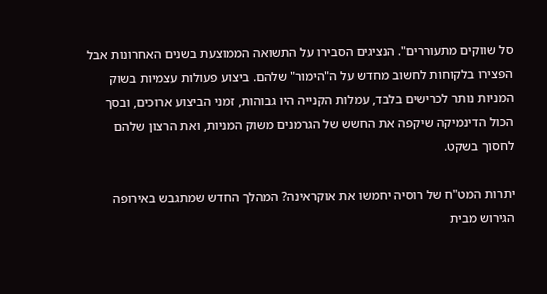סל שווקים מתעוררים". הנציגים הסבירו על התשואה הממוצעת בשנים האחרונות אבל הפצירו בלקוחות לחשוב מחדש על ה"הימור" שלהם. ביצוע פעולות עצמיות בשוק המניות נותר לכרישים בלבד, עמלות הקנייה היו גבוהות, זמני הביצוע ארוכים, ובסך הכול הדינמיקה שיקפה את החשש של הגרמנים משוק המניות, ואת הרצון שלהם לחסוך בשקט.

יתרות המט"ח של רוסיה יחמשו את אוקראינה? המהלך החדש שמתגבש באירופה
הגירוש מבית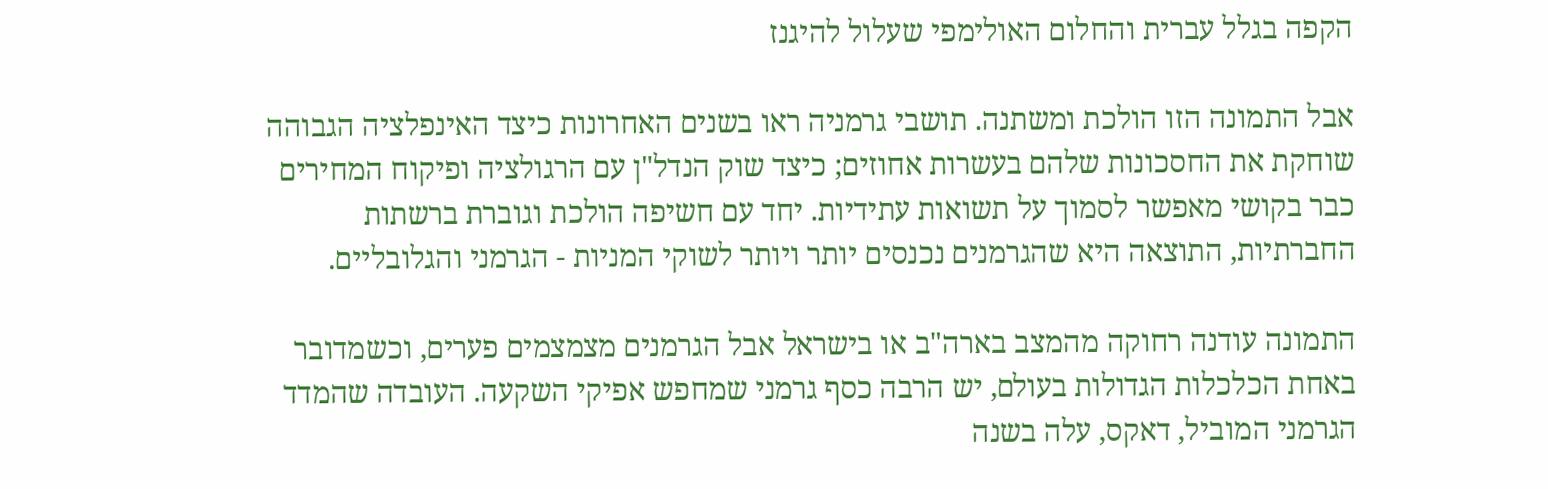הקפה בגלל עברית והחלום האולימפי שעלול להיגנז

אבל התמונה הזו הולכת ומשתנה. תושבי גרמניה ראו בשנים האחרונות כיצד האינפלציה הגבוהה שוחקת את החסכונות שלהם בעשרות אחוזים; כיצד שוק הנדל"ן עם הרגולציה ופיקוח המחירים כבר בקושי מאפשר לסמוך על תשואות עתידיות. יחד עם חשיפה הולכת וגוברת ברשתות החברתיות, התוצאה היא שהגרמנים נכנסים יותר ויותר לשוקי המניות - הגרמני והגלובליים.

התמונה עודנה רחוקה מהמצב בארה"ב או בישראל אבל הגרמנים מצמצמים פערים, וכשמדובר באחת הכלכלות הגדולות בעולם, יש הרבה כסף גרמני שמחפש אפיקי השקעה. העובדה שהמדד הגרמני המוביל, דאקס, עלה בשנה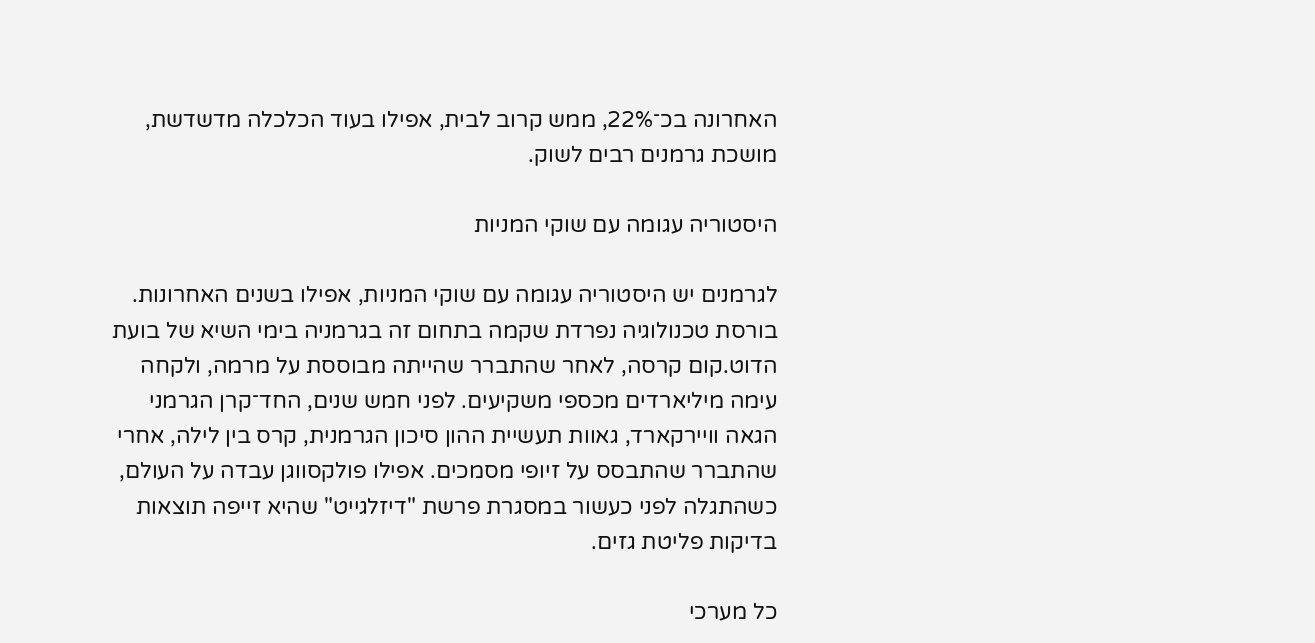האחרונה בכ־22%, ממש קרוב לבית, אפילו בעוד הכלכלה מדשדשת, מושכת גרמנים רבים לשוק.

היסטוריה עגומה עם שוקי המניות

לגרמנים יש היסטוריה עגומה עם שוקי המניות, אפילו בשנים האחרונות. בורסת טכנולוגיה נפרדת שקמה בתחום זה בגרמניה בימי השיא של בועת הדוט.קום קרסה, לאחר שהתברר שהייתה מבוססת על מרמה, ולקחה עימה מיליארדים מכספי משקיעים. לפני חמש שנים, החד־קרן הגרמני הגאה וויירקארד, גאוות תעשיית ההון סיכון הגרמנית, קרס בין לילה, אחרי שהתברר שהתבסס על זיופי מסמכים. אפילו פולקסווגן עבדה על העולם, כשהתגלה לפני כעשור במסגרת פרשת "דיזלגייט" שהיא זייפה תוצאות בדיקות פליטת גזים.

כל מערכי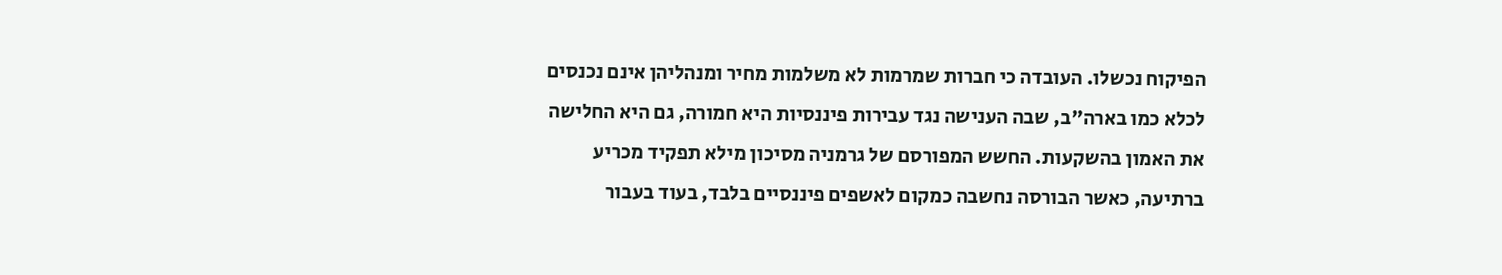הפיקוח נכשלו. העובדה כי חברות שמרמות לא משלמות מחיר ומנהליהן אינם נכנסים לכלא כמו בארה"ב, שבה הענישה נגד עבירות פיננסיות היא חמורה, גם היא החלישה את האמון בהשקעות. החשש המפורסם של גרמניה מסיכון מילא תפקיד מכריע ברתיעה, כאשר הבורסה נחשבה כמקום לאשפים פיננסיים בלבד, בעוד בעבור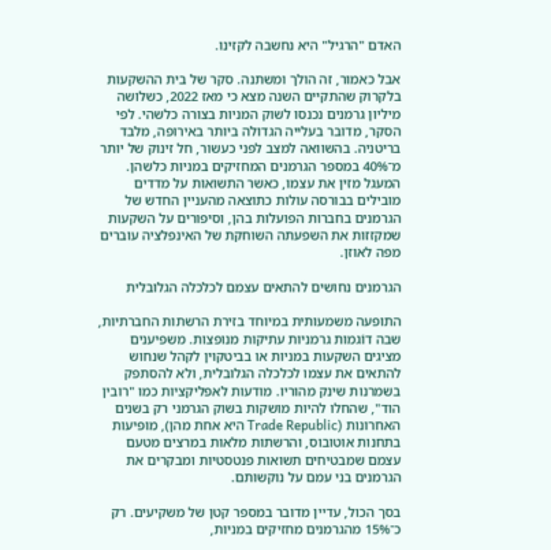האדם "הרגיל" היא נחשבה לקזינו.

אבל כאמור, זה הולך ומשתנה. סקר של בית ההשקעות בלקרוק שהתקיים השנה מצא כי מאז 2022, כשלושה מיליון גרמנים נכנסו לשוק המניות בצורה כלשהי. לפי הסקר, מדובר בעלייה הגדולה ביותר באירופה, מלבד בריטניה. בהשוואה למצב לפני כעשור, חל זינוק של יותר מ־40% במספר הגרמנים המחזיקים במניות כלשהן. המעגל מזין את עצמו, כאשר התשואות על מדדים מובילים בבורסה עולות כתוצאה מהעניין החדש של הגרמנים בחברות הפועלות בהן, וסיפורים על השקעות שמקזזות את השפעתה השוחקת של האינפלציה עוברים מפה לאוזן.

הגרמנים נחושים להתאים עצמם לכלכלה הגלובלית

התופעה משמעותית במיוחד בזירת הרשתות החברתיות, שבה דוֹגמות גרמניות עתיקות מנופצות. משפיענים מציגים השקעות במניות או בביטקוין לקהל שנחוש להתאים את עצמו לכלכלה הגלובלית, ולא להסתפק בשמרנות שינק מהוריו. מודעות לאפליקציות כמו "רובין הוד", שהחלו להיות מושקות בשוק הגרמני רק בשנים האחרונות (Trade Republic היא אחת מהן), מופיעות בתחנות אוטובוס, והרשתות מלאות במרצים מטעם עצמם שמבטיחים תשואות פנטסטיות ומבקרים את הגרמנים בני עמם על נוקשותם.

בסך הכול, עדיין מדובר במספר קטן של משקיעים. רק כ־15% מהגרמנים מחזיקים במניות,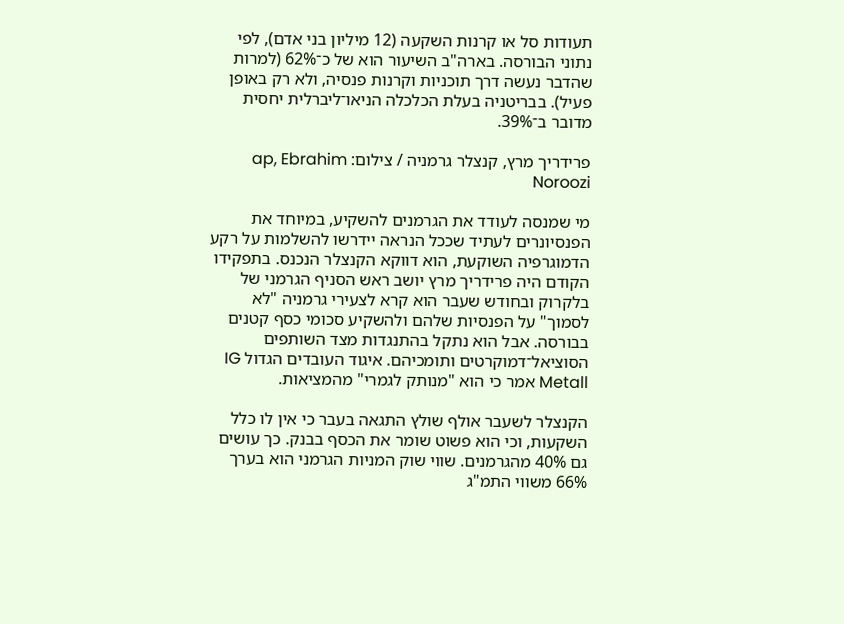תעודות סל או קרנות השקעה (12 מיליון בני אדם), לפי נתוני הבורסה. בארה"ב השיעור הוא של כ־62% (למרות שהדבר נעשה דרך תוכניות וקרנות פנסיה, ולא רק באופן פעיל). בבריטניה בעלת הכלכלה הניאו־ליברלית יחסית מדובר ב־39%.

פרידריך מרץ, קנצלר גרמניה / צילום: ap, Ebrahim Noroozi

מי שמנסה לעודד את הגרמנים להשקיע, במיוחד את הפנסיונרים לעתיד שככל הנראה יידרשו להשלמות על רקע הדמוגרפיה השוקעת, הוא דווקא הקנצלר הנכנס. בתפקידו הקודם היה פרידריך מרץ יושב ראש הסניף הגרמני של בלקרוק ובחודש שעבר הוא קרא לצעירי גרמניה "לא לסמוך" על הפנסיות שלהם ולהשקיע סכומי כסף קטנים בבורסה. אבל הוא נתקל בהתנגדות מצד השותפים הסוציאל־דמוקרטים ותומכיהם. איגוד העובדים הגדול IG Metall אמר כי הוא "מנותק לגמרי" מהמציאות.

הקנצלר לשעבר אולף שולץ התגאה בעבר כי אין לו כלל השקעות, וכי הוא פשוט שומר את הכסף בבנק. כך עושים גם 40% מהגרמנים. שווי שוק המניות הגרמני הוא בערך 66% משווי התמ"ג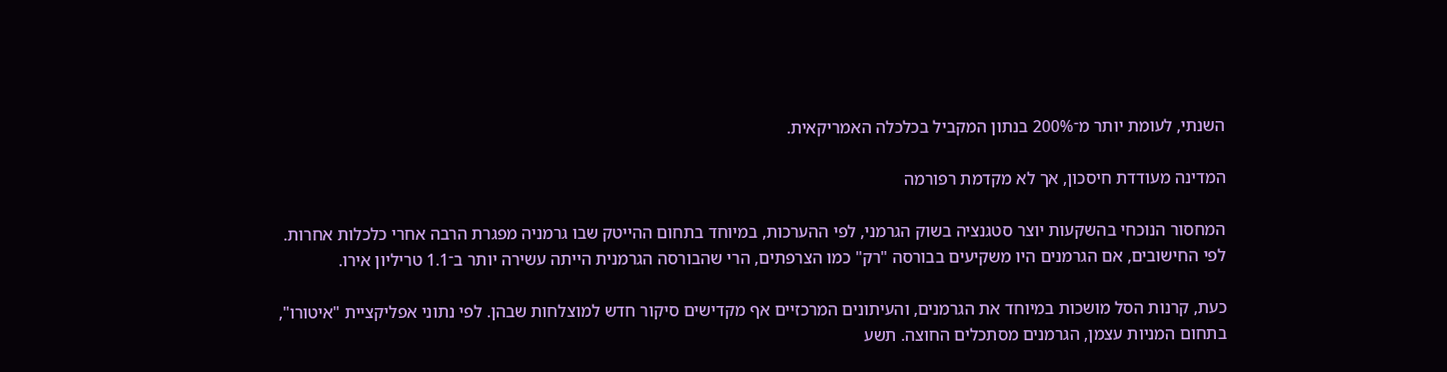השנתי, לעומת יותר מ־200% בנתון המקביל בכלכלה האמריקאית.

המדינה מעודדת חיסכון, אך לא מקדמת רפורמה

המחסור הנוכחי בהשקעות יוצר סטגנציה בשוק הגרמני, לפי ההערכות, במיוחד בתחום ההייטק שבו גרמניה מפגרת הרבה אחרי כלכלות אחרות. לפי החישובים, אם הגרמנים היו משקיעים בבורסה "רק" כמו הצרפתים, הרי שהבורסה הגרמנית הייתה עשירה יותר ב־1.1 טריליון אירו.

כעת, קרנות הסל מושכות במיוחד את הגרמנים, והעיתונים המרכזיים אף מקדישים סיקור חדש למוצלחות שבהן. לפי נתוני אפליקציית "איטורו", בתחום המניות עצמן, הגרמנים מסתכלים החוצה. תשע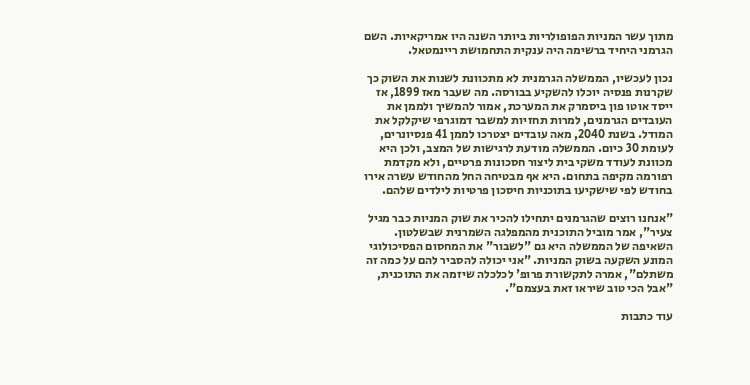מתוך עשר המניות הפופולריות ביותר השנה היו אמריקאיות. השם הגרמני היחיד ברשימה היה ענקית התחמושת ריינמטאל.

נכון לעכשיו, הממשלה הגרמנית לא מתכוונת לשנות את השוק כך שקרנות פנסיה יוכלו להשקיע בבורסה. מה שעבר מאז 1899, אז ייסד אוטו פון ביסמרק את המערכת, אמור להמשיך ולממן את העובדים הגרמנים, למרות תחזיות למשבר דמוגרפי שיקלקל את המודל. בשנת 2040, מאה עובדים יצטרכו לממן 41 פנסיונרים, לעומת 30 כיום. הממשלה מודעת לרגישות של המצב, ולכן היא מכוונת לעודד משקי בית ליצור חסכונות פרטיים, ולא מקדמת רפורמה מקיפה בתחום. היא אף מבטיחה החל מהחודש עשרה אירו בחודש לפי שישקיעו בתוכניות חיסכון פרטיות לילדים שלהם.

"אנחנו רוצים שהגרמנים יתחילו להכיר את שוק המניות כבר מגיל צעיר", אמר מוביל התוכנית מהמפלגה השמרנית שבשלטון. השאיפה של הממשלה היא גם "לשבור" את המחסום הפסיכולוגי המונע השקעה בשוק המניות. "אני יכולה להסביר להם על כמה זה משתלם", אמרה לתקשורת פרופ' לכלכלה שיזמה את התוכנית, "אבל הכי טוב שיראו זאת בעצמם".

עוד כתבות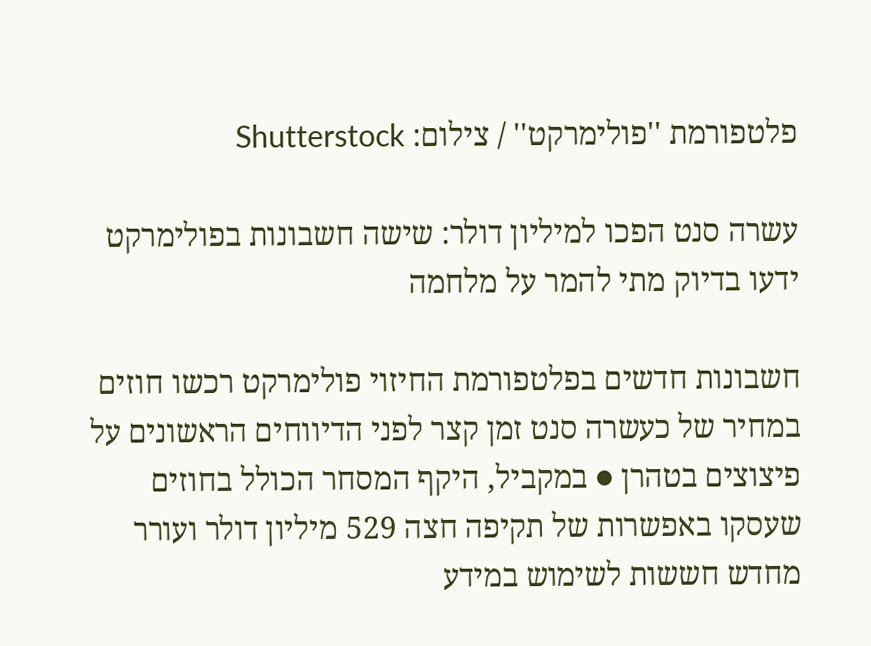פלטפורמת ''פולימרקט'' / צילום: Shutterstock

עשרה סנט הפכו למיליון דולר: שישה חשבונות בפולימרקט ידעו בדיוק מתי להמר על מלחמה

חשבונות חדשים בפלטפורמת החיזוי פולימרקט רכשו חוזים במחיר של כעשרה סנט זמן קצר לפני הדיווחים הראשונים על פיצוצים בטהרן ● במקביל, היקף המסחר הכולל בחוזים שעסקו באפשרות של תקיפה חצה 529 מיליון דולר ועורר מחדש חששות לשימוש במידע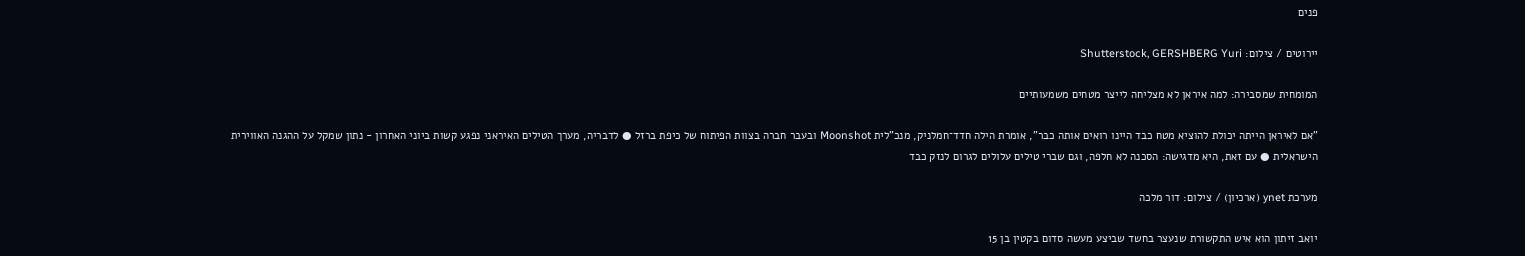פנים

יירוטים / צילום: Shutterstock, GERSHBERG Yuri

המומחית שמסבירה: למה איראן לא מצליחה לייצר מטחים משמעותיים

"אם לאיראן הייתה יכולת להוציא מטח כבד היינו רואים אותה כבר", אומרת הילה חדד־חמלניק, מנכ"לית Moonshot ובעבר חברה בצוות הפיתוח של כיפת ברזל ● לדבריה, מערך הטילים האיראני נפגע קשות ביוני האחרון - נתון שמקל על ההגנה האווירית הישראלית ● עם זאת, היא מדגישה: הסכנה לא חלפה, וגם שברי טילים עלולים לגרום לנזק כבד

מערכת ynet (ארכיון) / צילום: דור מלכה

יואב זיתון הוא איש התקשורת שנעצר בחשד שביצע מעשה סדום בקטין בן 15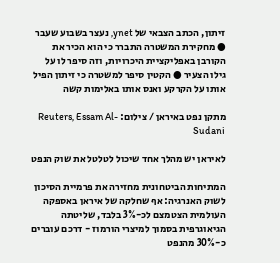זיתון, הכתב הצבאי של ynet, נעצר בשבוע שעבר ● מחקירת המשטרה התברר כי הוא הכיר את הקורבן באפליקציית היכרויות, וזה סיפר לו על גילו הצעיר ● הקטין סיפר למשטרה כי זיתון הפיל אותו על הקרקע ואנס אותו באלימות קשה

מתקן נפט באיראן / צילום: Reuters, Essam Al-Sudani

לאיראן יש מהלך אחד שיכול לטלטל את שוק הנפט

המתיחות הביטחונית מחזירה את פרמיית הסיכון לשוק האנרגיה: אף שחלקה של איראן באספקה העולמית הצטמצם לכ-3% בלבד, שליטתה הגיאוגרפית בסמוך למיצרי הורמוז - דרכם עוברים כ-30% מהנפט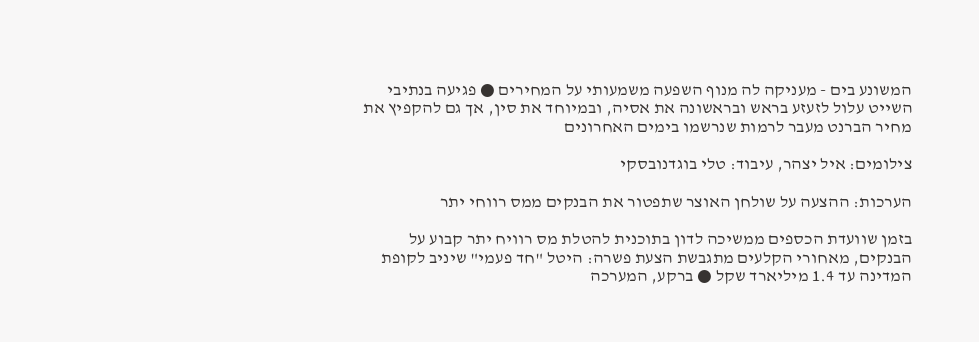המשונע בים - מעניקה לה מנוף השפעה משמעותי על המחירים ● פגיעה בנתיבי השייט עלול לזעזע בראש ובראשונה את אסיה, ובמיוחד את סין, אך גם להקפיץ את מחיר הברנט מעבר לרמות שנרשמו בימים האחרונים

צילומים: איל יצהר, עיבוד: טלי בוגדנובסקי

הערכות: ההצעה על שולחן האוצר שתפטור את הבנקים ממס רווחי יתר

בזמן שוועדת הכספים ממשיכה לדון בתוכנית להטלת מס רוויח יתר קבוע על הבנקים, מאחורי הקלעים מתגבשת הצעת פשרה: היטל "חד פעמי" שיניב לקופת המדינה עד 1.4 מיליארד שקל ● ברקע, המערכה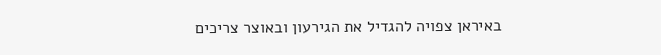באיראן צפויה להגדיל את הגירעון ובאוצר צריכים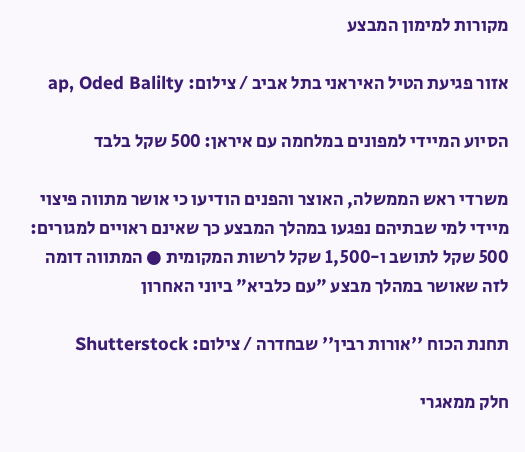מקורות למימון המבצע

אזור פגיעת הטיל האיראני בתל אביב / צילום: ap, Oded Balilty

הסיוע המיידי למפונים במלחמה עם איראן: 500 שקל בלבד

משרדי ראש הממשלה, האוצר והפנים הודיעו כי אושר מתווה פיצוי מיידי למי שבתיהם נפגעו במהלך המבצע כך שאינם ראויים למגורים: 500 שקל לתושב ו-1,500 שקל לרשות המקומית ● המתווה דומה לזה שאושר במהלך מבצע "עם כלביא" ביוני האחרון

תחנת הכוח ''אורות רבין'' שבחדרה / צילום: Shutterstock

חלק ממאגרי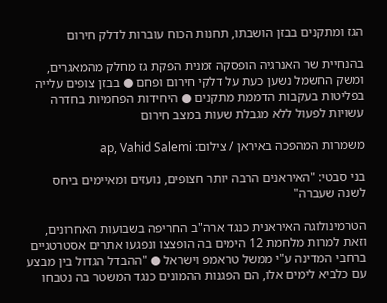הגז ומתקנים בבזן הושבתו, תחנות הכוח עוברות לדלק חירום

בהנחיית שר האנרגיה הופסקה זמנית הפקת גז מחלק מהמאגרים, ומשק החשמל נשען כעת על דלקי חירום ופחם ● בבזן צופים עלייה בפליטות בעקבות הדממת מתקנים ● היחידות הפחמיות בחדרה עשויות לפעול ללא מגבלת שעות במצב חירום

משמרות המהפכה באיראן / צילום: ap, Vahid Salemi

בני סבטי: "האיראנים הרבה יותר חצופים, נועזים ומאיימים ביחס לשנה שעברה"

הטרמינולוגה האיראנית כנגד ארה"ב החריפה בשבועות האחרונים, וזאת למרות מלחמת 12 הימים בה הופצצו ונפגעו אתרים אסטרטגיים ברחבי המדינה ע"י ממשל טראמפ וישראל ● "ההבדל הגדול בין מבצע עם כלביא לימים אלו, הם הפגנות ההמונים כנגד המשטר בה נטבחו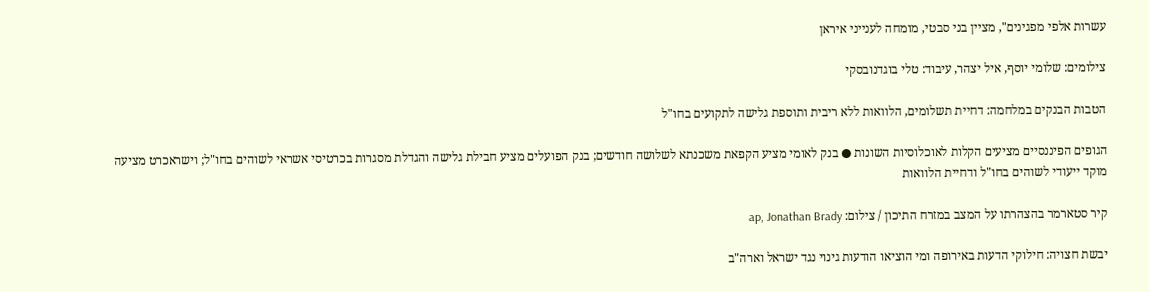עשרות אלפי מפגינים", מציין בני סבטי, מומחה לענייני איראן

צילומים: שלומי יוסף, איל יצהר, עיבוד: טלי בוגדנובסקי

הטבות הבנקים במלחמה: דחיית תשלומים, הלוואות ללא ריבית ותוספת גלישה לתקועים בחו"ל

הגופים הפיננסיים מציעים הקלות לאוכלוסיות השונות ● בנק לאומי מציע הקפאת משכנתא לשלושה חודשים; בנק הפועלים מציע חבילת גלישה והגדלת מסגרות בכרטיסי אשראי לשוהים בחו"ל; וישראכרט מציעה מוקד ייעודי לשוהים בחו"ל ודחיית הלוואות

קיר סטארמר בהצהרתו על המצב במזרח התיכון / צילום: ap, Jonathan Brady

יבשת חצויה: חילוקי הדעות באירופה ומי הוציאו הודעות גינוי נגד ישראל וארה"ב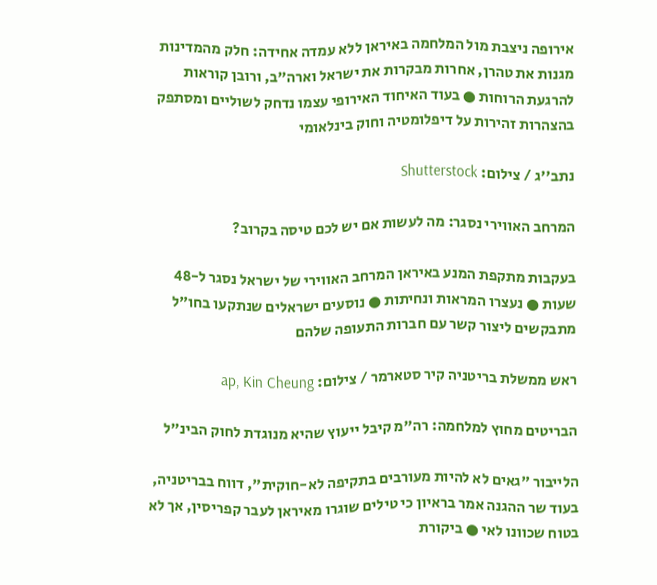אירופה ניצבת מול המלחמה באיראן ללא עמדה אחידה: חלק מהמדינות מגנות את טהרן, אחרות מבקרות את ישראל וארה"ב, ורובן קוראות להרגעת הרוחות ● בעוד האיחוד האירופי עצמו נדחק לשוליים ומסתפק בהצהרות זהירות על דיפלומטיה וחוק בינלאומי

נתב''ג / צילום: Shutterstock

המרחב האווירי נסגר: מה לעשות אם יש לכם טיסה בקרוב?

בעקבות מתקפת המנע באיראן המרחב האווירי של ישראל נסגר ל-48 שעות ● נעצרו המראות ונחיתות ● נוסעים ישראלים שנתקעו בחו"ל מתבקשים ליצור קשר עם חברות התעופה שלהם

ראש ממשלת בריטניה קיר סטארמר / צילום: ap, Kin Cheung

הבריטים מחוץ למלחמה: רה"מ קיבל ייעוץ שהיא מנוגדת לחוק הבינ"ל

הלייבור "גאים לא להיות מעורבים בתקיפה לא-חוקית", דווח בבריטניה, בעוד שר ההגנה אמר בראיון כי טילים שוגרו מאיראן לעבר קפריסין, אך לא בטוח שכוונו לאי ● ביקורת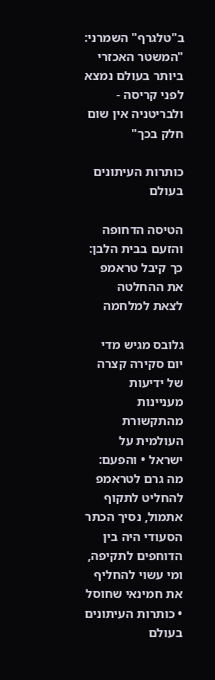ב"טלגרף" השמרני: "המשטר האכזרי ביותר בעולם נמצא לפני קריסה - ולבריטניה אין שום חלק בכך"

כותרות העיתונים בעולם

הטיסה הדחופה והזעם בבית הלבן: כך קיבל טראמפ את ההחלטה לצאת למלחמה

גלובס מגיש מדי יום סקירה קצרה של ידיעות מעניינות מהתקשורת העולמית על ישראל • והפעם: מה גרם לטראמפ להחליט לתקוף אתמול, נסיך הכתר הסעודי היה בין הדוחפים לתקיפה, ומי עשוי להחליף את חמינאי שחוסל • כותרות העיתונים בעולם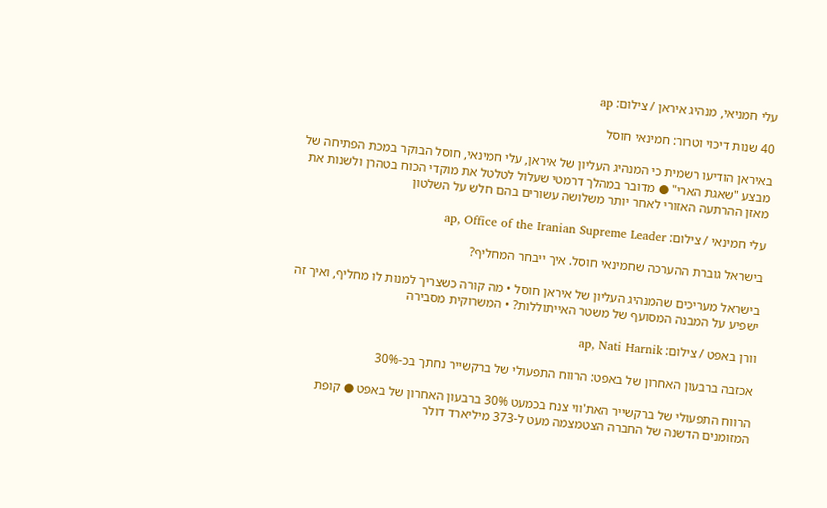עלי חמניאי, מנהיג איראן / צילום: ap

40 שנות דיכוי וטרור: חמינאי חוסל

באיראן הודיעו רשמית כי המנהיג העליון של איראן, עלי חמינאי, חוסל הבוקר במכת הפתיחה של מבצע "שאגת הארי" ● מדובר במהלך דרמטי שעלול לטלטל את מוקדי הכוח בטהרן ולשנות את מאזן ההרתעה האזורי לאחר יותר משלושה עשורים בהם חלש על השלטון

עלי חמינאי / צילום: ap, Office of the Iranian Supreme Leader

בישראל גוברת ההערכה שחמינאי חוסל. איך ייבחר המחליף?

בישראל מעריכים שהמנהיג העליון של איראן חוסל • מה קורה כשצריך למנות לו מחליף, ואיך זה ישפיע על המבנה המסועף של משטר האייתוללות? • המשרוקית מסבירה

וורן באפט / צילום: ap, Nati Harnik

אכזבה ברבעון האחרון של באפט: הרווח התפעולי של ברקשייר נחתך בכ-30%

הרווח התפעולי של ברקשייר האת'ווי צנח בכמעט 30% ברבעון האחרון של באפט ● קופת המזומנים הדשנה של החברה הצטמצמה מעט ל-373 מיליארד דולר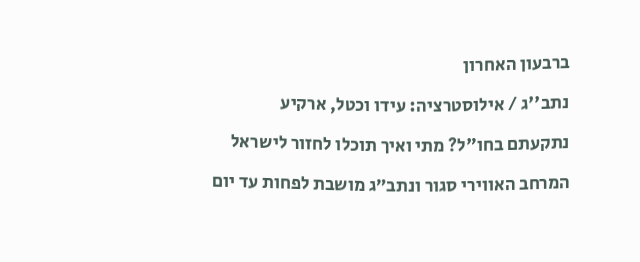ברבעון האחרון

נתב''ג / אילוסטרציה: עידו וכטל, ארקיע

נתקעתם בחו"ל? מתי ואיך תוכלו לחזור לישראל

המרחב האווירי סגור ונתב״ג מושבת לפחות עד יום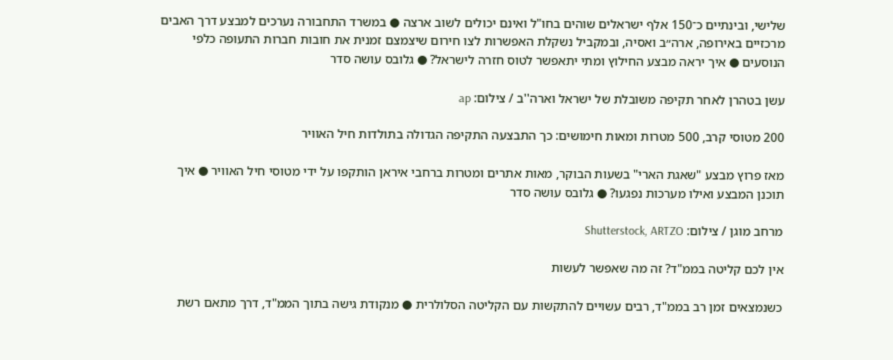שלישי, ובינתיים כ־150 אלף ישראלים שוהים בחו"ל ואינם יכולים לשוב ארצה ● במשרד התחבורה נערכים למבצע דרך האבים מרכזיים באירופה, ארה״ב ואסיה, ובמקביל נשקלת האפשרות לצו חירום שיצמצם זמנית את חובות חברות התעופה כלפי הנוסעים ● איך יראה מבצע החילוץ ומתי יתאפשר לטוס חזרה לישראל? ● גלובס עושה סדר

עשן בטהרן לאחר תקיפה משובלת של ישראל וארה''ב / צילום: ap

200 מטוסי קרב, 500 מטרות ומאות חימושים: כך התבצעה התקיפה הגדולה בתולדות חיל האוויר

מאז פרוץ מבצע "שאגת הארי" בשעות הבוקר, מאות אתרים ומטרות ברחבי איראן הותקפו על ידי מטוסי חיל האוויר ● איך תוכנן המבצע ואילו מערכות נפגעו? ● גלובס עושה סדר

מרחב מוגן / צילום: Shutterstock, ARTZO

אין לכם קליטה בממ"ד? זה מה שאפשר לעשות

כשנמצאים זמן רב בממ"ד, רבים עשויים להתקשות עם הקליטה הסלולרית ● מנקודת גישה בתוך הממ"ד, דרך מתאם רשת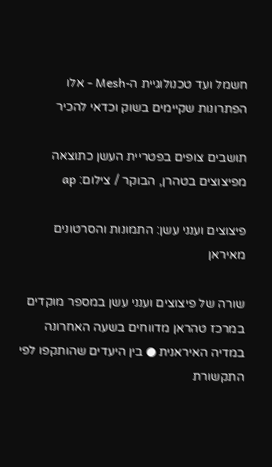חשמל ועד טכנולוגיית ה-Mesh - אלו הפתרונות שקיימים בשוק וכדאי להכיר

תושבים צופים בפטריית העשן כתוצאה מפיצוצים בטהרן, הבוקר / צילום: ap

פיצוצים וענני עשן: התמונות והסרטונים מאיראן

שורה של פיצוצים וענני עשן במספר מוקדים במרכז טהראן מדווחים בשעה האחרונה במדיה האיראנית ● בין היעדים שהותקפו לפי התקשורת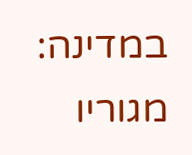במדינה: מגוריו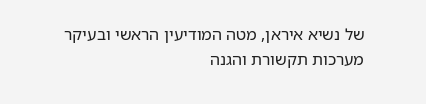של נשיא איראן, מטה המודיעין הראשי ובעיקר מערכות תקשורת והגנה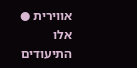אווירית ● אלו התיעודים